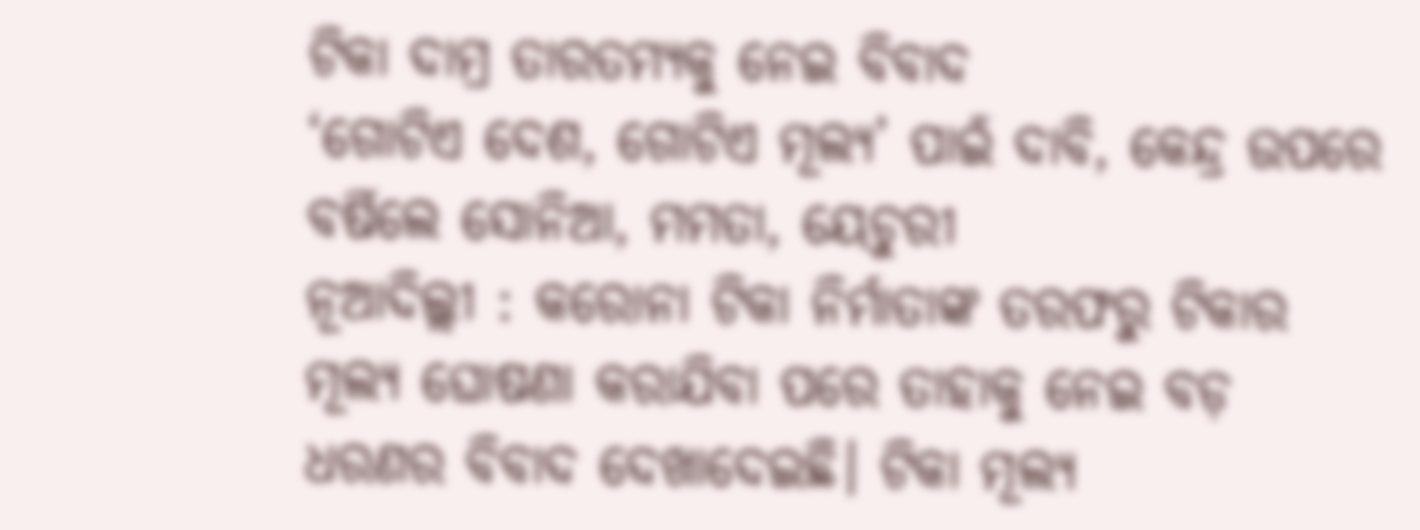ଟିକା ଦାମ୍ର ତାରତମ୍ୟକୁ ନେଇ ବିବାଦ
‘ଗୋଟିଏ ଦେଶ, ଗୋଟିଏ ମୂଲ୍ୟ’ ପାଇଁ ଦାବି, କେନ୍ଦ୍ର ଉପରେ ବର୍ଷିଲେ ସୋନିଆ, ମମତା, ୟେଚୁରୀ
ନୂଆଦିଲ୍ଲୀ : କରୋନା ଟିକା ନିର୍ମାତାଙ୍କ ତରଫରୁ ଟିକାର ମୂଲ୍ୟ ଘୋଷଣା କରାଯିବା ପରେ ତାହାକୁ ନେଇ ବଡ଼ ଧରଣର ବିବାଦ ଦେଖାଦେଇଛି। ଟିକା ମୂଲ୍ୟ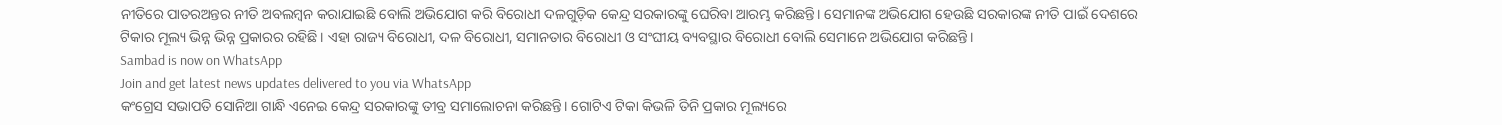ନୀତିରେ ପାତରଅନ୍ତର ନୀତି ଅବଲମ୍ବନ କରାଯାଇଛି ବୋଲି ଅଭିଯୋଗ କରି ବିରୋଧୀ ଦଳଗୁଡ଼ିକ କେନ୍ଦ୍ର ସରକାରଙ୍କୁ ଘେରିବା ଆରମ୍ଭ କରିଛନ୍ତି। ସେମାନଙ୍କ ଅଭିଯୋଗ ହେଉଛି ସରକାରଙ୍କ ନୀତି ପାଇଁ ଦେଶରେ ଟିକାର ମୂଲ୍ୟ ଭିନ୍ନ ଭିନ୍ନ ପ୍ରକାରର ରହିଛି। ଏହା ରାଜ୍ୟ ବିରୋଧୀ, ଦଳ ବିରୋଧୀ, ସମାନତାର ବିରୋଧୀ ଓ ସଂଘୀୟ ବ୍ୟବସ୍ଥାର ବିରୋଧୀ ବୋଲି ସେମାନେ ଅଭିଯୋଗ କରିଛନ୍ତି।
Sambad is now on WhatsApp
Join and get latest news updates delivered to you via WhatsApp
କଂଗ୍ରେସ ସଭାପତି ସୋନିଆ ଗାନ୍ଧି ଏନେଇ କେନ୍ଦ୍ର ସରକାରଙ୍କୁ ତୀବ୍ର ସମାଲୋଚନା କରିଛନ୍ତି। ଗୋଟିଏ ଟିକା କିଭଳି ତିନି ପ୍ରକାର ମୂଲ୍ୟରେ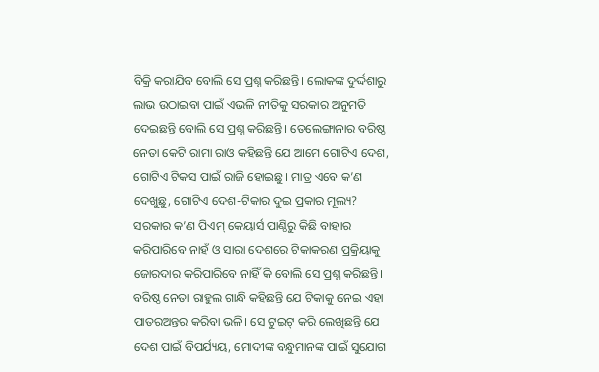ବିକ୍ରି କରାଯିବ ବୋଲି ସେ ପ୍ରଶ୍ନ କରିଛନ୍ତି। ଲୋକଙ୍କ ଦୁର୍ଦ୍ଦଶାରୁ ଲାଭ ଉଠାଇବା ପାଇଁ ଏଭଳି ନୀତିକୁ ସରକାର ଅନୁମତି ଦେଇଛନ୍ତି ବୋଲି ସେ ପ୍ରଶ୍ନ କରିଛନ୍ତି। ତେଲେଙ୍ଗାନାର ବରିଷ୍ଠ ନେତା କେଟି ରାମା ରାଓ କହିଛନ୍ତି ଯେ ଆମେ ଗୋଟିଏ ଦେଶ, ଗୋଟିଏ ଟିକସ ପାଇଁ ରାଜି ହୋଇଛୁ। ମାତ୍ର ଏବେ କ’ଣ ଦେଖୁଛୁ, ଗୋଟିଏ ଦେଶ-ଟିକାର ଦୁଇ ପ୍ରକାର ମୂଲ୍ୟ? ସରକାର କ’ଣ ପିଏମ୍ କେୟାର୍ସ ପାଣ୍ଠିରୁ କିଛି ବାହାର କରିପାରିବେ ନାହଁ ଓ ସାରା ଦେଶରେ ଟିକାକରଣ ପ୍ରକ୍ରିୟାକୁ ଜୋରଦାର କରିପାରିବେ ନାହିଁ କି ବୋଲି ସେ ପ୍ରଶ୍ନ କରିଛନ୍ତି। ବରିଷ୍ଠ ନେତା ରାହୁଲ ଗାନ୍ଧି କହିଛନ୍ତି ଯେ ଟିକାକୁ ନେଇ ଏହା ପାତରଅନ୍ତର କରିବା ଭଳି। ସେ ଟୁଇଟ୍ କରି ଲେଖିଛନ୍ତି ଯେ ଦେଶ ପାଇଁ ବିପର୍ଯ୍ୟୟ, ମୋଦୀଙ୍କ ବନ୍ଧୁମାନଙ୍କ ପାଇଁ ସୁଯୋଗ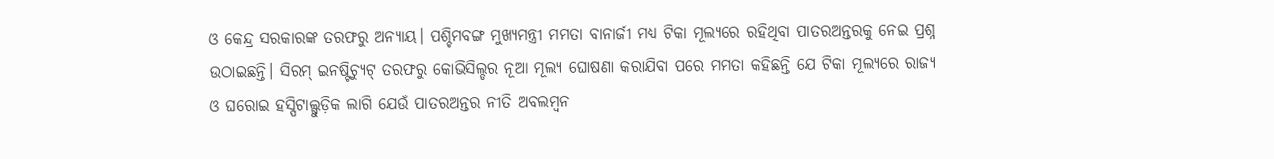ଓ କେନ୍ଦ୍ର ସରକାରଙ୍କ ତରଫରୁ ଅନ୍ୟାୟ। ପଶ୍ଚିମବଙ୍ଗ ମୁଖ୍ୟମନ୍ତ୍ରୀ ମମତା ବାନାର୍ଜୀ ମଧ୍ୟ ଟିକା ମୂଲ୍ୟରେ ରହିଥିବା ପାତରଅନ୍ତରକୁ ନେଇ ପ୍ରଶ୍ନ ଉଠାଇଛନ୍ତି। ସିରମ୍ ଇନଷ୍ଟିଚ୍ୟୁଟ୍ ତରଫରୁ କୋଭିସିଲ୍ଡର ନୂଆ ମୂଲ୍ୟ ଘୋଷଣା କରାଯିବା ପରେ ମମତା କହିଛନ୍ତି ଯେ ଟିକା ମୂଲ୍ୟରେ ରାଜ୍ୟ ଓ ଘରୋଇ ହସ୍ପିଟାଲ୍ଗୁଡ଼ିକ ଲାଗି ଯେଉଁ ପାତରଅନ୍ତର ନୀତି ଅବଲମ୍ବନ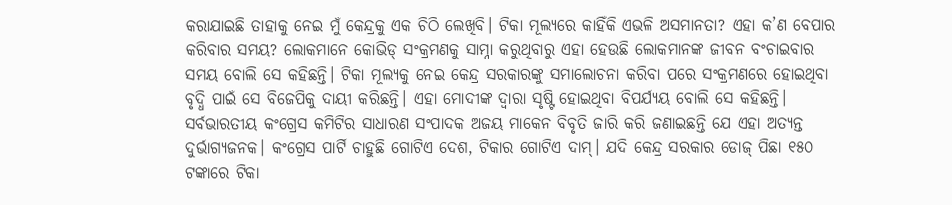କରାଯାଇଛି ତାହାକୁ ନେଇ ମୁଁ କେନ୍ଦ୍ରକୁ ଏକ ଚିଠି ଲେଖିବି। ଟିକା ମୂଲ୍ୟରେ କାହିଁକି ଏଭଳି ଅସମାନତା? ଏହା କ’ଣ ବେପାର କରିବାର ସମୟ? ଲୋକମାନେ କୋଭିଡ୍ ସଂକ୍ରମଣକୁ ସାମ୍ନା କରୁଥିବାରୁ ଏହା ହେଉଛି ଲୋକମାନଙ୍କ ଜୀବନ ବଂଚାଇବାର ସମୟ ବୋଲି ସେ କହିଛନ୍ତି। ଟିକା ମୂଲ୍ୟକୁ ନେଇ କେନ୍ଦ୍ର ସରକାରଙ୍କୁ ସମାଲୋଚନା କରିବା ପରେ ସଂକ୍ରମଣରେ ହୋଇଥିବା ବୃଦ୍ଧି ପାଇଁ ସେ ବିଜେପିକୁ ଦାୟୀ କରିଛନ୍ତି। ଏହା ମୋଦୀଙ୍କ ଦ୍ବାରା ସୃଷ୍ଟି ହୋଇଥିବା ବିପର୍ଯ୍ୟୟ ବୋଲି ସେ କହିଛନ୍ତି।
ସର୍ବଭାରତୀୟ କଂଗ୍ରେସ କମିଟିର ସାଧାରଣ ସଂପାଦକ ଅଜୟ ମାକେନ ବିବୃତି ଜାରି କରି ଜଣାଇଛନ୍ତି ଯେ ଏହା ଅତ୍ୟନ୍ତ ଦୁର୍ଭାଗ୍ୟଜନକ। କଂଗ୍ରେସ ପାର୍ଟି ଚାହୁଛି ଗୋଟିଏ ଦେଶ, ଟିକାର ଗୋଟିଏ ଦାମ୍। ଯଦି କେନ୍ଦ୍ର ସରକାର ଡୋଜ୍ ପିଛା ୧୫୦ ଟଙ୍କାରେ ଟିକା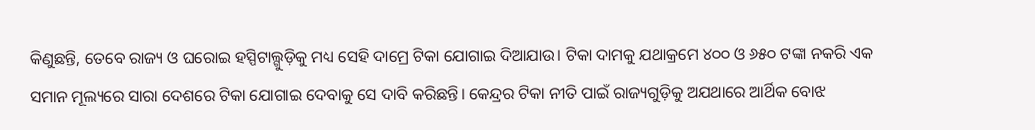କିଣୁଛନ୍ତି, ତେବେ ରାଜ୍ୟ ଓ ଘରୋଇ ହସ୍ପିଟାଲ୍ଗୁଡ଼ିକୁ ମଧ୍ୟ ସେହି ଦାମ୍ରେ ଟିକା ଯୋଗାଇ ଦିଆଯାଉ। ଟିକା ଦାମକୁ ଯଥାକ୍ରମେ ୪୦୦ ଓ ୬୫୦ ଟଙ୍କା ନକରି ଏକ ସମାନ ମୂଲ୍ୟରେ ସାରା ଦେଶରେ ଟିକା ଯୋଗାଇ ଦେବାକୁ ସେ ଦାବି କରିଛନ୍ତି। କେନ୍ଦ୍ରର ଟିକା ନୀତି ପାଇଁ ରାଜ୍ୟଗୁଡ଼ିକୁ ଅଯଥାରେ ଆର୍ଥିକ ବୋଝ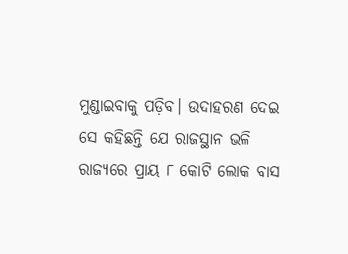ମୁଣ୍ଡାଇବାକୁ ପଡ଼ିବ। ଉଦାହରଣ ଦେଇ ସେ କହିଛନ୍ତି ଯେ ରାଜସ୍ଥାନ ଭଳି ରାଜ୍ୟରେ ପ୍ରାୟ ୮ କୋଟି ଲୋକ ବାସ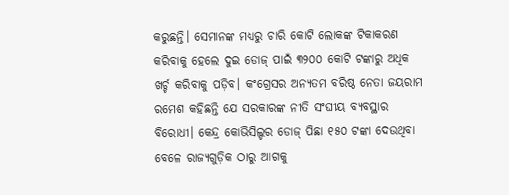କରୁଛନ୍ତି। ସେମାନଙ୍କ ମଧ୍ୟରୁ ଚାରି କୋଟି ଲୋକଙ୍କ ଟିକାକରଣ କରିବାକୁ ହେଲେ ଦୁଇ ଡୋଜ୍ ପାଇଁ ୩୨୦୦ କୋଟି ଟଙ୍କାରୁ ଅଧିକ ଖର୍ଚ୍ଚ କରିବାକୁ ପଡ଼ିବ। କଂଗ୍ରେସର ଅନ୍ୟତମ ବରିଷ୍ଠ ନେତା ଜୟରାମ ରମେଶ କହିଛନ୍ତି ଯେ ସରକାରଙ୍କ ନୀତି ସଂଘୀୟ ବ୍ୟବସ୍ଥାର ବିରୋଧୀ। କେନ୍ଦ୍ର କୋଭିସିଲ୍ଡର ଡୋଜ୍ ପିଛା ୧୫୦ ଟଙ୍କା ଦେଉଥିବା ବେଳେ ରାଜ୍ୟଗୁଡ଼ିକ ଠାରୁ ଆଗକୁ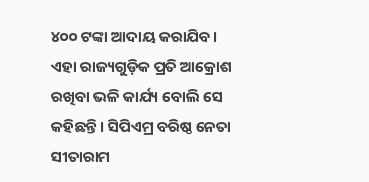୪୦୦ ଟଙ୍କା ଆଦାୟ କରାଯିବ। ଏହା ରାଜ୍ୟଗୁଡ଼ିକ ପ୍ରତି ଆକ୍ରୋଶ ରଖିବା ଭଳି କାର୍ଯ୍ୟ ବୋଲି ସେ କହିଛନ୍ତି। ସିପିଏମ୍ର ବରିଷ୍ଠ ନେତା ସୀତାରାମ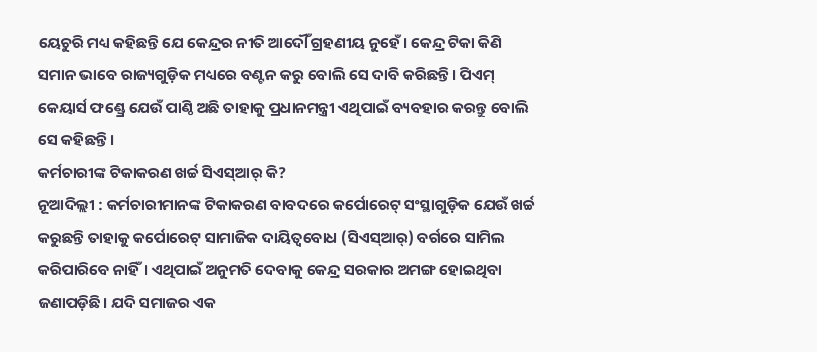ୟେଚୁରି ମଧ୍ୟ କହିଛନ୍ତି ଯେ କେନ୍ଦ୍ରର ନୀତି ଆଦୌଁ ଗ୍ରହଣୀୟ ନୁହେଁ। କେନ୍ଦ୍ର ଟିକା କିଣି ସମାନ ଭାବେ ରାଜ୍ୟଗୁଡ଼ିକ ମଧ୍ୟରେ ବଣ୍ଟନ କରୁ ବୋଲି ସେ ଦାବି କରିଛନ୍ତି। ପିଏମ୍ କେୟାର୍ସ ଫଣ୍ଡ୍ରେ ଯେଉଁ ପାଣ୍ଠି ଅଛି ତାହାକୁ ପ୍ରଧାନମନ୍ତ୍ରୀ ଏଥିପାଇଁ ବ୍ୟବହାର କରନ୍ତୁ ବୋଲି ସେ କହିଛନ୍ତି।
କର୍ମଚାରୀଙ୍କ ଟିକାକରଣ ଖର୍ଚ୍ଚ ସିଏସ୍ଆର୍ କି?
ନୂଆଦିଲ୍ଲୀ : କର୍ମଚାରୀମାନଙ୍କ ଟିକାକରଣ ବାବଦରେ କର୍ପୋରେଟ୍ ସଂସ୍ଥାଗୁଡ଼ିକ ଯେଉଁ ଖର୍ଚ୍ଚ କରୁଛନ୍ତି ତାହାକୁ କର୍ପୋରେଟ୍ ସାମାଜିକ ଦାୟିତ୍ବବୋଧ (ସିଏସ୍ଆର୍) ବର୍ଗରେ ସାମିଲ କରିପାରିବେ ନାହିଁ। ଏଥିପାଇଁ ଅନୁମତି ଦେବାକୁ କେନ୍ଦ୍ର ସରକାର ଅମଙ୍ଗ ହୋଇଥିବା ଜଣାପଡ଼ିଛି। ଯଦି ସମାଜର ଏକ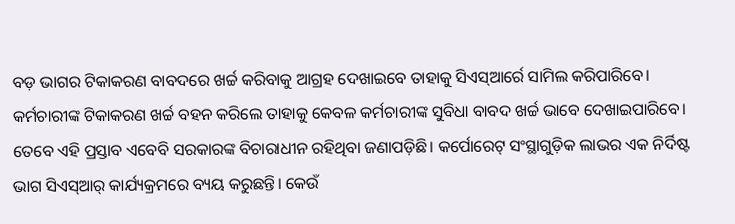ବଡ଼ ଭାଗର ଟିକାକରଣ ବାବଦରେ ଖର୍ଚ୍ଚ କରିବାକୁ ଆଗ୍ରହ ଦେଖାଇବେ ତାହାକୁ ସିଏସ୍ଆର୍ରେ ସାମିଲ କରିପାରିବେ। କର୍ମଚାରୀଙ୍କ ଟିକାକରଣ ଖର୍ଚ୍ଚ ବହନ କରିଲେ ତାହାକୁ କେବଳ କର୍ମଚାରୀଙ୍କ ସୁବିଧା ବାବଦ ଖର୍ଚ୍ଚ ଭାବେ ଦେଖାଇପାରିବେ। ତେବେ ଏହି ପ୍ରସ୍ତାବ ଏବେବି ସରକାରଙ୍କ ବିଚାରାଧୀନ ରହିଥିବା ଜଣାପଡ଼ିଛି। କର୍ପୋରେଟ୍ ସଂସ୍ଥାଗୁଡ଼ିକ ଲାଭର ଏକ ନିର୍ଦିଷ୍ଟ ଭାଗ ସିଏସ୍ଆର୍ କାର୍ଯ୍ୟକ୍ରମରେ ବ୍ୟୟ କରୁଛନ୍ତି। କେଉଁ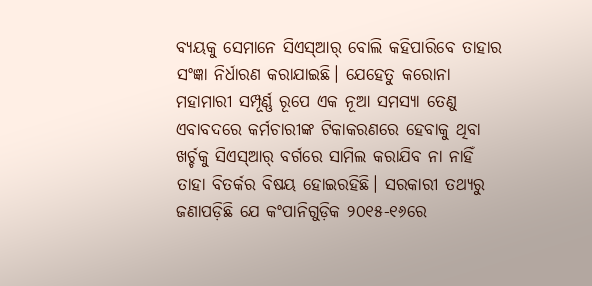ବ୍ୟୟକୁ ସେମାନେ ସିଏସ୍ଆର୍ ବୋଲି କହିପାରିବେ ତାହାର ସଂଜ୍ଞା ନିର୍ଧାରଣ କରାଯାଇଛି। ଯେହେତୁ କରୋନା ମହାମାରୀ ସମ୍ପୂର୍ଣ୍ଣ ରୂପେ ଏକ ନୂଆ ସମସ୍ୟା ତେଣୁ ଏବାବଦରେ କର୍ମଚାରୀଙ୍କ ଟିକାକରଣରେ ହେବାକୁ ଥିବା ଖର୍ଚ୍ଚକୁ ସିଏସ୍ଆର୍ ବର୍ଗରେ ସାମିଲ କରାଯିବ ନା ନାହିଁ ତାହା ବିତର୍କର ବିଷୟ ହୋଇରହିଛି। ସରକାରୀ ତଥ୍ୟରୁ ଜଣାପଡ଼ିଛି ଯେ କଂପାନିଗୁଡ଼ିକ ୨୦୧୫-୧୬ରେ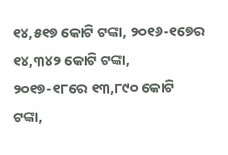୧୪,୫୧୭ କୋଟି ଟଙ୍କା, ୨୦୧୬-୧୭େର ୧୪,୩୪୨ କୋଟି ଟଙ୍କା, ୨୦୧୭-୧୮ରେ ୧୩,୮୯୦ କୋଟି ଟଙ୍କା,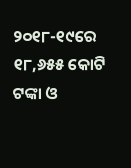୨୦୧୮-୧୯ରେ ୧୮,୬୫୫ କୋଟି ଟଙ୍କା ଓ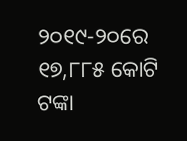୨୦୧୯-୨୦ରେ ୧୭,୮୮୫ କୋଟି ଟଙ୍କା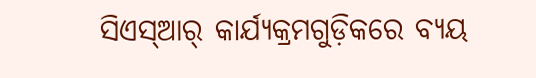ସିଏସ୍ଆର୍ କାର୍ଯ୍ୟକ୍ରମଗୁଡ଼ିକରେ ବ୍ୟୟ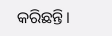କରିଛନ୍ତି।